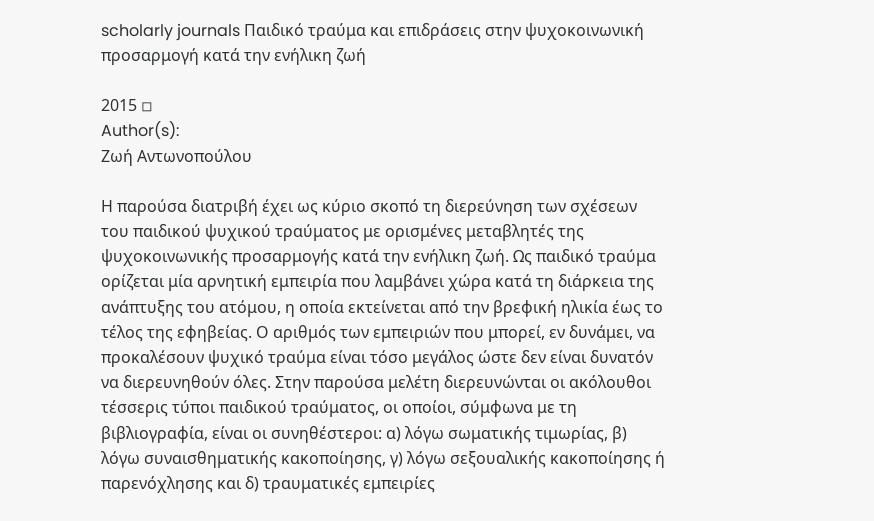scholarly journals Παιδικό τραύμα και επιδράσεις στην ψυχοκοινωνική προσαρμογή κατά την ενήλικη ζωή

2015 ◽
Author(s):
Ζωή Αντωνοπούλου

Η παρούσα διατριβή έχει ως κύριο σκοπό τη διερεύνηση των σχέσεων του παιδικού ψυχικού τραύματος με ορισμένες μεταβλητές της ψυχοκοινωνικής προσαρμογής κατά την ενήλικη ζωή. Ως παιδικό τραύμα ορίζεται μία αρνητική εμπειρία που λαμβάνει χώρα κατά τη διάρκεια της ανάπτυξης του ατόμου, η οποία εκτείνεται από την βρεφική ηλικία έως το τέλος της εφηβείας. Ο αριθμός των εμπειριών που μπορεί, εν δυνάμει, να προκαλέσουν ψυχικό τραύμα είναι τόσο μεγάλος ώστε δεν είναι δυνατόν να διερευνηθούν όλες. Στην παρούσα μελέτη διερευνώνται οι ακόλουθοι τέσσερις τύποι παιδικού τραύματος, οι οποίοι, σύμφωνα με τη βιβλιογραφία, είναι οι συνηθέστεροι: α) λόγω σωματικής τιμωρίας, β) λόγω συναισθηματικής κακοποίησης, γ) λόγω σεξουαλικής κακοποίησης ή παρενόχλησης και δ) τραυματικές εμπειρίες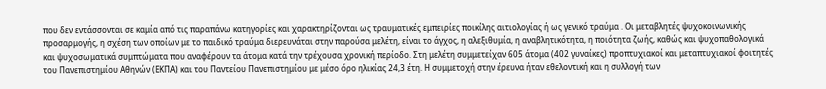που δεν εντάσσονται σε καμία από τις παραπάνω κατηγορίες και χαρακτηρίζονται ως τραυματικές εμπειρίες ποικίλης αιτιολογίας ή ως γενικό τραύμα . Οι μεταβλητές ψυχοκοινωνικής προσαρμογής, η σχέση των οποίων με το παιδικό τραύμα διερευνάται στην παρούσα μελέτη, είναι το άγχος, η αλεξιθυμία, η αναβλητικότητα, η ποιότητα ζωής, καθώς και ψυχοπαθολογικά και ψυχοσωματικά συμπτώματα που αναφέρουν τα άτομα κατά την τρέχουσα χρονική περίοδο. Στη μελέτη συμμετείχαν 605 άτομα (402 γυναίκες) προπτυχιακοί και μεταπτυχιακοί φοιτητές του Πανεπιστημίου Αθηνών (ΕΚΠΑ) και του Παντείου Πανεπιστημίου με μέσο όρο ηλικίας 24,3 έτη. Η συμμετοχή στην έρευνα ήταν εθελοντική και η συλλογή των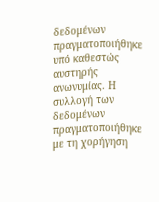δεδομένων πραγματοποιήθηκε υπό καθεστώς αυστηρής ανωνυμίας. Η συλλογή των δεδομένων πραγματοποιήθηκε με τη χορήγηση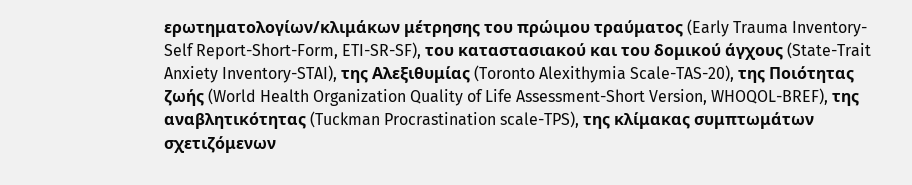ερωτηματολογίων/κλιμάκων μέτρησης του πρώιμου τραύματος (Early Trauma Inventory-Self Report-Short-Form, ETI-SR-SF), του καταστασιακού και του δομικού άγχους (State-Trait Anxiety Inventory-STAI), της Αλεξιθυμίας (Toronto Alexithymia Scale-TAS-20), της Ποιότητας ζωής (World Health Organization Quality of Life Assessment-Short Version, WHOQOL-BREF), της αναβλητικότητας (Tuckman Procrastination scale-TPS), της κλίμακας συμπτωμάτων σχετιζόμενων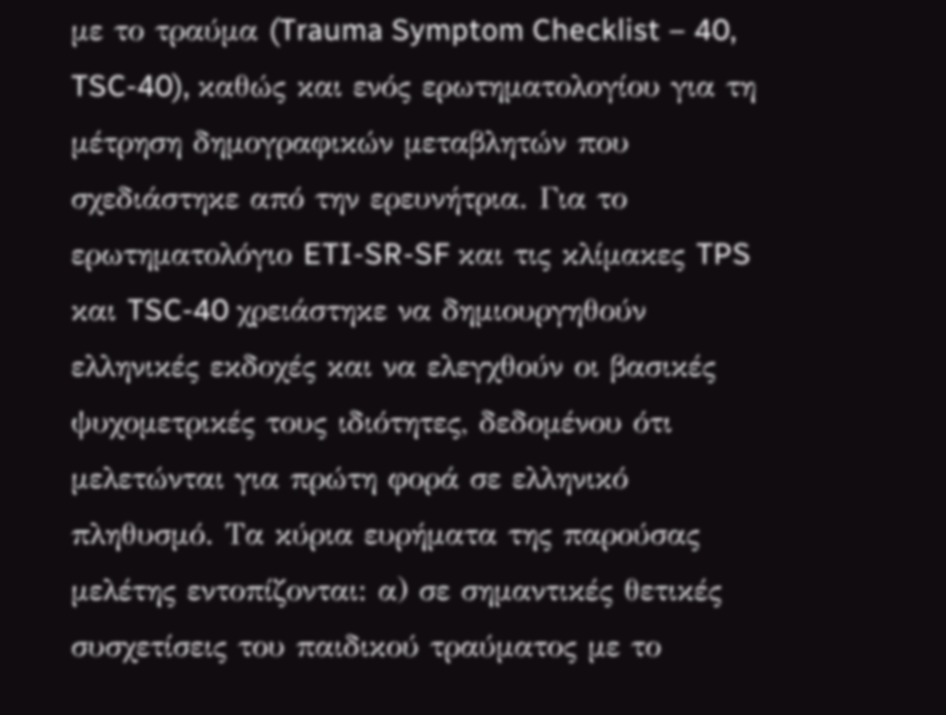με το τραύμα (Trauma Symptom Checklist – 40, TSC-40), καθώς και ενός ερωτηματολογίου για τη μέτρηση δημογραφικών μεταβλητών που σχεδιάστηκε από την ερευνήτρια. Για το ερωτηματολόγιο ETI-SR-SF και τις κλίμακες TPS και TSC-40 χρειάστηκε να δημιουργηθούν ελληνικές εκδοχές και να ελεγχθούν οι βασικές ψυχομετρικές τους ιδιότητες, δεδομένου ότι μελετώνται για πρώτη φορά σε ελληνικό πληθυσμό. Τα κύρια ευρήματα της παρούσας μελέτης εντοπίζονται: α) σε σημαντικές θετικές συσχετίσεις του παιδικού τραύματος με το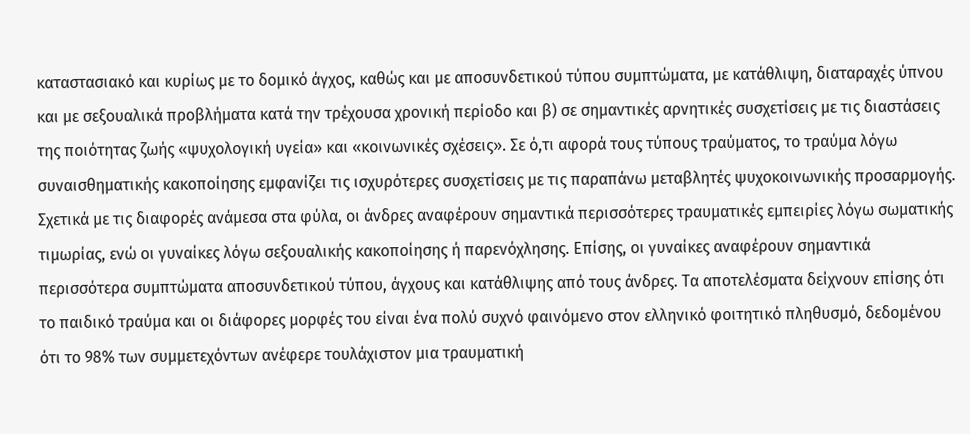καταστασιακό και κυρίως με το δομικό άγχος, καθώς και με αποσυνδετικού τύπου συμπτώματα, με κατάθλιψη, διαταραχές ύπνου και με σεξουαλικά προβλήματα κατά την τρέχουσα χρονική περίοδο και β) σε σημαντικές αρνητικές συσχετίσεις με τις διαστάσεις της ποιότητας ζωής «ψυχολογική υγεία» και «κοινωνικές σχέσεις». Σε ό,τι αφορά τους τύπους τραύματος, το τραύμα λόγω συναισθηματικής κακοποίησης εμφανίζει τις ισχυρότερες συσχετίσεις με τις παραπάνω μεταβλητές ψυχοκοινωνικής προσαρμογής. Σχετικά με τις διαφορές ανάμεσα στα φύλα, οι άνδρες αναφέρουν σημαντικά περισσότερες τραυματικές εμπειρίες λόγω σωματικής τιμωρίας, ενώ οι γυναίκες λόγω σεξουαλικής κακοποίησης ή παρενόχλησης. Επίσης, οι γυναίκες αναφέρουν σημαντικά περισσότερα συμπτώματα αποσυνδετικού τύπου, άγχους και κατάθλιψης από τους άνδρες. Τα αποτελέσματα δείχνουν επίσης ότι το παιδικό τραύμα και οι διάφορες μορφές του είναι ένα πολύ συχνό φαινόμενο στον ελληνικό φοιτητικό πληθυσμό, δεδομένου ότι το 98% των συμμετεχόντων ανέφερε τουλάχιστον μια τραυματική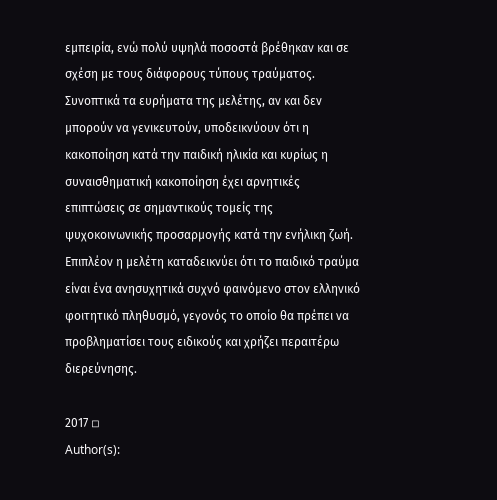εμπειρία, ενώ πολύ υψηλά ποσοστά βρέθηκαν και σε σχέση με τους διάφορους τύπους τραύματος. Συνοπτικά τα ευρήματα της μελέτης, αν και δεν μπορούν να γενικευτούν, υποδεικνύουν ότι η κακοποίηση κατά την παιδική ηλικία και κυρίως η συναισθηματική κακοποίηση έχει αρνητικές επιπτώσεις σε σημαντικούς τομείς της ψυχοκοινωνικής προσαρμογής κατά την ενήλικη ζωή. Επιπλέον η μελέτη καταδεικνύει ότι το παιδικό τραύμα είναι ένα ανησυχητικά συχνό φαινόμενο στον ελληνικό φοιτητικό πληθυσμό, γεγονός το οποίο θα πρέπει να προβληματίσει τους ειδικούς και χρήζει περαιτέρω διερεύνησης.

2017 ◽
Author(s):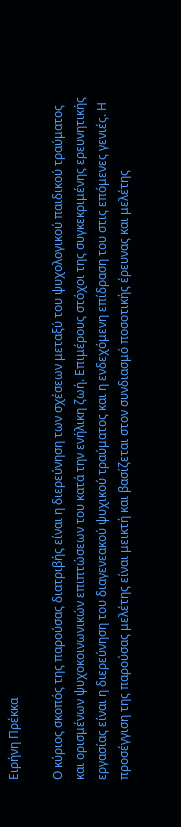Ειρήνη Πρέκκα

Ο κύριος σκοπός της παρούσας διατριβής είναι η διερεύνηση των σχέσεων μεταξύ του ψυχολογικού παιδικού τραύματος και ορισμένων ψυχοκοινωνικών επιπτώσεων του κατά την ενήλικη ζωή. Επιμέρους στόχοι της συγκεκριμένης ερευνητικής εργασίας είναι η διερεύνηση του διαγενεακού ψυχικού τραύματος και η ενδεχόμενη επίδραση του στις επόμενες γενιές. Η προσέγγιση της παρούσας μελέτης είναι μεικτή και βασίζεται στον συνδιασμό ποσοτικής έρευνας και μελέτης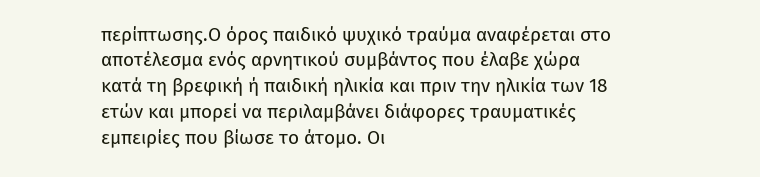περίπτωσης.Ο όρος παιδικό ψυχικό τραύμα αναφέρεται στο αποτέλεσμα ενός αρνητικού συμβάντος που έλαβε χώρα κατά τη βρεφική ή παιδική ηλικία και πριν την ηλικία των 18 ετών και μπορεί να περιλαμβάνει διάφορες τραυματικές εμπειρίες που βίωσε το άτομο. Οι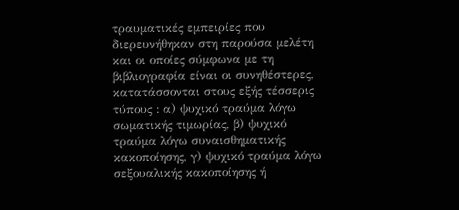τραυματικές εμπειρίες που διερευνήθηκαν στη παρούσα μελέτη και οι οποίες σύμφωνα με τη βιβλιογραφία είναι οι συνηθέστερες, κατατάσσονται στους εξής τέσσερις τύπους : α) ψυχικό τραύμα λόγω σωματικής τιμωρίας, β) ψυχικό τραύμα λόγω συναισθηματικής κακοποίησης, γ) ψυχικό τραύμα λόγω σεξουαλικής κακοποίησης ή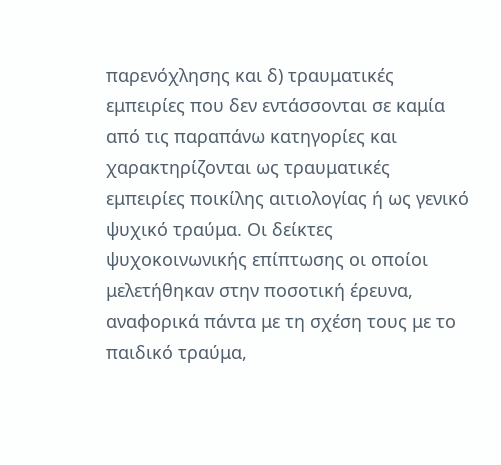παρενόχλησης και δ) τραυματικές εμπειρίες που δεν εντάσσονται σε καμία από τις παραπάνω κατηγορίες και χαρακτηρίζονται ως τραυματικές εμπειρίες ποικίλης αιτιολογίας ή ως γενικό ψυχικό τραύμα. Οι δείκτες ψυχοκοινωνικής επίπτωσης οι οποίοι μελετήθηκαν στην ποσοτική έρευνα, αναφορικά πάντα με τη σχέση τους με το παιδικό τραύμα,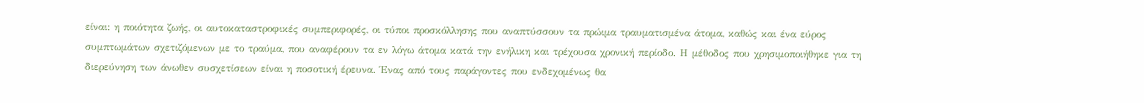είναι: η ποιότητα ζωής, οι αυτοκαταστροφικές συμπεριφορές, οι τύποι προσκόλλησης που αναπτύσσουν τα πρώιμα τραυματισμένα άτομα, καθώς και ένα εύρος συμπτωμάτων σχετιζόμενων με το τραύμα, που αναφέρουν τα εν λόγω άτομα κατά την ενήλικη και τρέχουσα χρονική περίοδο. Η μέθοδος που χρησιμοποιήθηκε για τη διερεύνηση των άνωθεν συσχετίσεων είναι η ποσοτική έρευνα. Ένας από τους παράγοντες που ενδεχομένως θα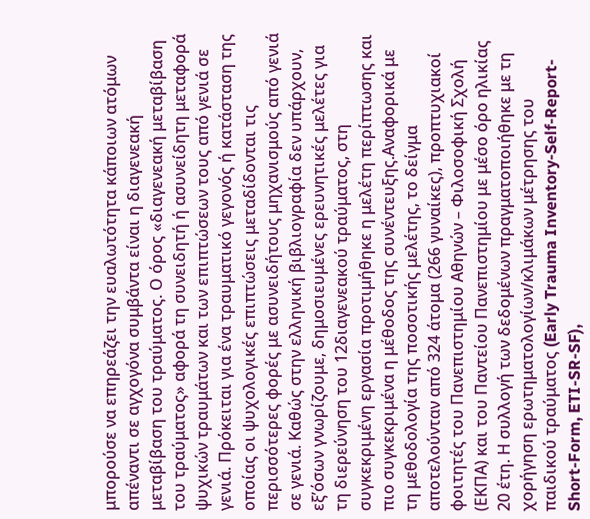μπορούσε να επηρεάζει την ευαλωτότητα κάποιων ατόμων απέναντι σε αγχογόνα συμβάντα είναι η διαγενεακή μεταβίβαση του τραύματος. Ο όρος «διαγενεακή μεταβίβαση του τραύματος» αφορά τη συνειδητή ή ασυνείδητη μεταφορά ψυχικών τραυμάτων και των επιπτώσεων τους από γενιά σε γενιά. Πρόκειται για ένα τραυματικό γεγονός ή κατάσταση της οποίας οι ψυχολογικές επιπτώσεις μεταδίδονται τις περισσότερες φορές με ασυνειδήτους μηχανισμούς από γενιά σε γενιά. Καθώς στην ελληνική βιβλιογραφία δεν υπάρχουν, εξ’όσων γνωρίζουμε, δημοσιευμένες ερευνητικές μελέτες για τη διερεύνηση του 12διαγενεακού τραύματος, στη συγκεκριμένη εργασία προτιμήθηκε η μελέτη περίπτωσης και πιο συγκεκριμένα η μέθοδος της συνέντευξης.Αναφορικά με τη μεθοδολογία της ποσοτικής μελέτης, το δείγμα αποτελούνταν από 324 άτομα (266 γυναίκες), προπτυχιακοί φοιτητές του Πανεπιστημίου Αθηνών – Φιλοσοφική Σχολή (ΕΚΠΑ) και του Παντείου Πανεπιστημίου με μέσο όρο ηλικίας 20 έτη. Η συλλογή των δεδομένων πραγματοποιήθηκε με τη χορήγηση ερωτηματολογίων/κλιμάκων μέτρησης του παιδικού τραύματος (Early Trauma Inventory-Self-Report-Short-Form, ETI-SR-SF),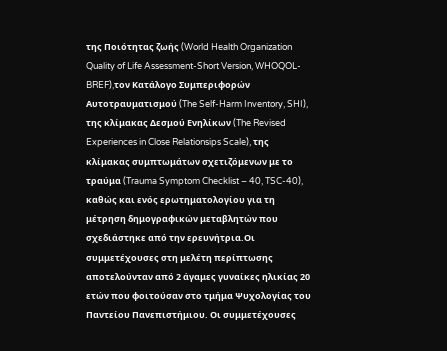της Ποιότητας ζωής (World Health Organization Quality of Life Assessment-Short Version, WHOQOL-BREF),τον Κατάλογο Συμπεριφορών Αυτοτραυματισμού (The Self-Harm Inventory, SHI), της κλίμακας Δεσμού Ενηλίκων (The Revised Experiences in Close Relationsips Scale), της κλίμακας συμπτωμάτων σχετιζόμενων με το τραύμα (Trauma Symptom Checklist – 40, TSC-40), καθώς και ενός ερωτηματολογίου για τη μέτρηση δημογραφικών μεταβλητών που σχεδιάστηκε από την ερευνήτρια.Οι συμμετέχουσες στη μελέτη περίπτωσης αποτελούνταν από 2 άγαμες γυναίκες ηλικίας 20 ετών που φοιτούσαν στο τμήμα Ψυχολογίας του Παντείου Πανεπιστήμιου. Οι συμμετέχουσες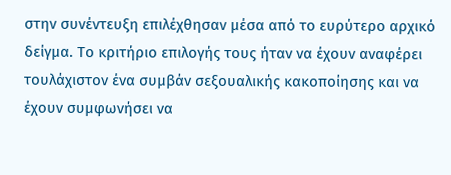στην συνέντευξη επιλέχθησαν μέσα από το ευρύτερο αρχικό δείγμα. Το κριτήριο επιλογής τους ήταν να έχουν αναφέρει τουλάχιστον ένα συμβάν σεξουαλικής κακοποίησης και να έχουν συμφωνήσει να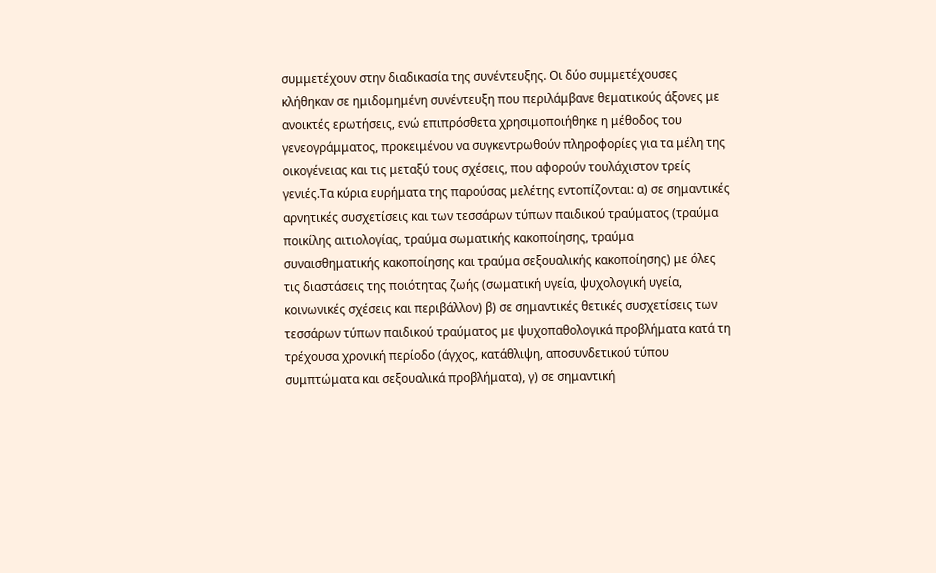συμμετέχουν στην διαδικασία της συνέντευξης. Οι δύο συμμετέχουσες κλήθηκαν σε ημιδομημένη συνέντευξη που περιλάμβανε θεματικούς άξονες με ανοικτές ερωτήσεις, ενώ επιπρόσθετα χρησιμοποιήθηκε η μέθοδος του γενεογράμματος, προκειμένου να συγκεντρωθούν πληροφορίες για τα μέλη της οικογένειας και τις μεταξύ τους σχέσεις, που αφορούν τουλάχιστον τρείς γενιές.Τα κύρια ευρήματα της παρούσας μελέτης εντοπίζονται: α) σε σημαντικές αρνητικές συσχετίσεις και των τεσσάρων τύπων παιδικού τραύματος (τραύμα ποικίλης αιτιολογίας, τραύμα σωματικής κακοποίησης, τραύμα συναισθηματικής κακοποίησης και τραύμα σεξουαλικής κακοποίησης) με όλες τις διαστάσεις της ποιότητας ζωής (σωματική υγεία, ψυχολογική υγεία, κοινωνικές σχέσεις και περιβάλλον) β) σε σημαντικές θετικές συσχετίσεις των τεσσάρων τύπων παιδικού τραύματος με ψυχοπαθολογικά προβλήματα κατά τη τρέχουσα χρονική περίοδο (άγχος, κατάθλιψη, αποσυνδετικού τύπου συμπτώματα και σεξουαλικά προβλήματα), γ) σε σημαντική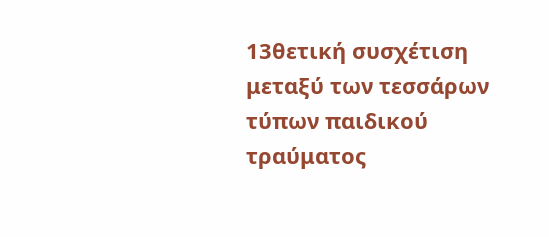13θετική συσχέτιση μεταξύ των τεσσάρων τύπων παιδικού τραύματος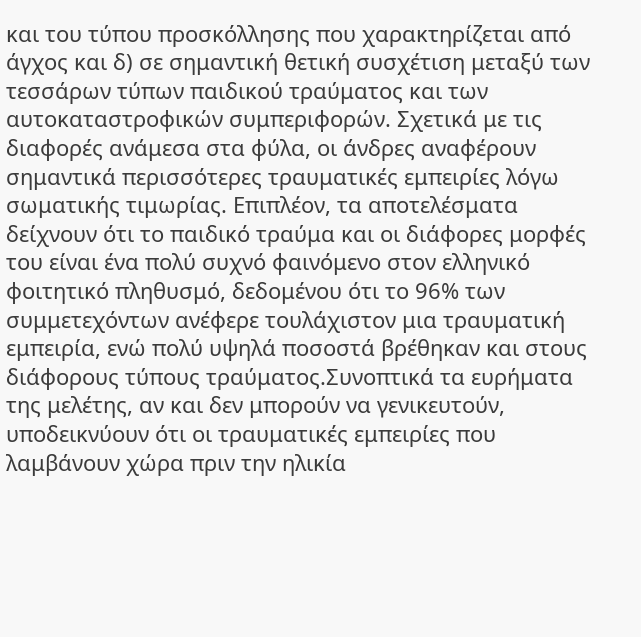και του τύπου προσκόλλησης που χαρακτηρίζεται από άγχος και δ) σε σημαντική θετική συσχέτιση μεταξύ των τεσσάρων τύπων παιδικού τραύματος και των αυτοκαταστροφικών συμπεριφορών. Σχετικά με τις διαφορές ανάμεσα στα φύλα, οι άνδρες αναφέρουν σημαντικά περισσότερες τραυματικές εμπειρίες λόγω σωματικής τιμωρίας. Επιπλέον, τα αποτελέσματα δείχνουν ότι το παιδικό τραύμα και οι διάφορες μορφές του είναι ένα πολύ συχνό φαινόμενο στον ελληνικό φοιτητικό πληθυσμό, δεδομένου ότι το 96% των συμμετεχόντων ανέφερε τουλάχιστον μια τραυματική εμπειρία, ενώ πολύ υψηλά ποσοστά βρέθηκαν και στους διάφορους τύπους τραύματος.Συνοπτικά τα ευρήματα της μελέτης, αν και δεν μπορούν να γενικευτούν, υποδεικνύουν ότι οι τραυματικές εμπειρίες που λαμβάνουν χώρα πριν την ηλικία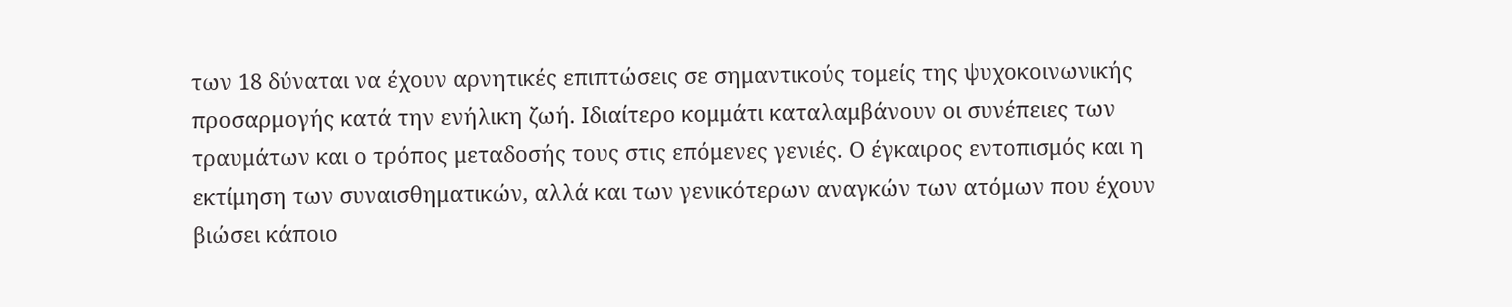των 18 δύναται να έχουν αρνητικές επιπτώσεις σε σημαντικούς τομείς της ψυχοκοινωνικής προσαρμογής κατά την ενήλικη ζωή. Ιδιαίτερο κομμάτι καταλαμβάνουν οι συνέπειες των τραυμάτων και ο τρόπος μεταδοσής τους στις επόμενες γενιές. Ο έγκαιρος εντοπισμός και η εκτίμηση των συναισθηματικών, αλλά και των γενικότερων αναγκών των ατόμων που έχουν βιώσει κάποιο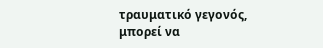τραυματικό γεγονός, μπορεί να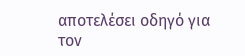αποτελέσει οδηγό για τον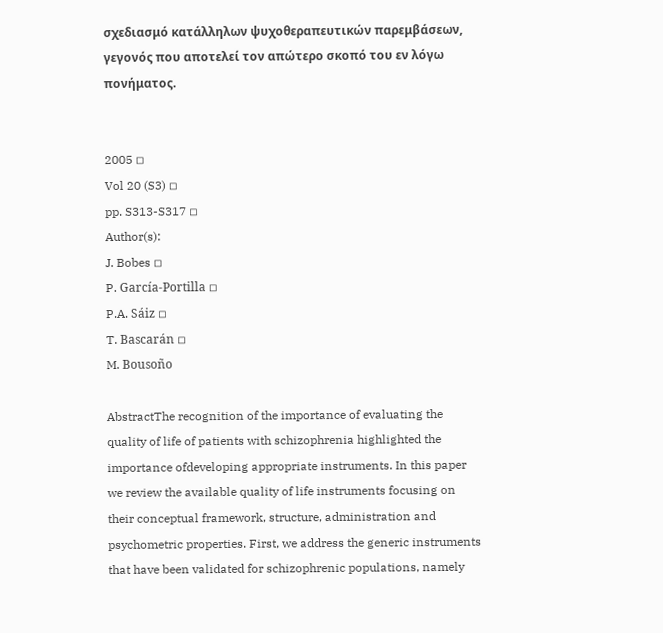σχεδιασμό κατάλληλων ψυχοθεραπευτικών παρεμβάσεων, γεγονός που αποτελεί τον απώτερο σκοπό του εν λόγω πονήματος.


2005 ◽
Vol 20 (S3) ◽
pp. S313-S317 ◽
Author(s):
J. Bobes ◽
P. García-Portilla ◽
P.A. Sáiz ◽
T. Bascarán ◽
M. Bousoño

AbstractThe recognition of the importance of evaluating the quality of life of patients with schizophrenia highlighted the importance ofdeveloping appropriate instruments. In this paper we review the available quality of life instruments focusing on their conceptual framework, structure, administration and psychometric properties. First, we address the generic instruments that have been validated for schizophrenic populations, namely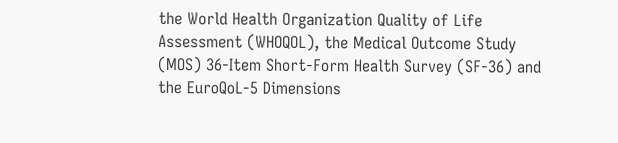the World Health Organization Quality of Life Assessment (WHOQOL), the Medical Outcome Study (MOS) 36-Item Short-Form Health Survey (SF-36) and the EuroQoL-5 Dimensions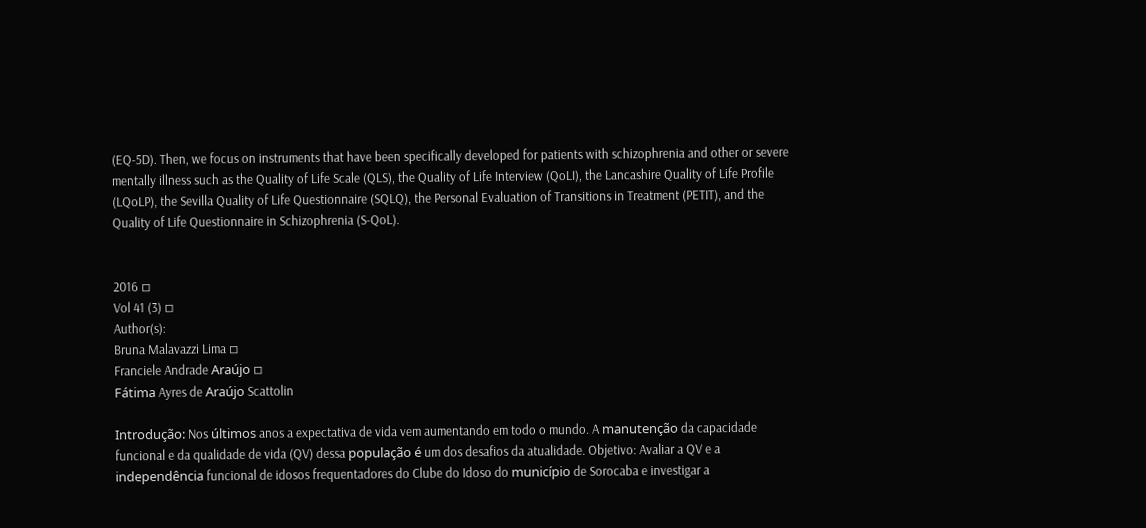(EQ-5D). Then, we focus on instruments that have been specifically developed for patients with schizophrenia and other or severe mentally illness such as the Quality of Life Scale (QLS), the Quality of Life Interview (QoLI), the Lancashire Quality of Life Profile (LQoLP), the Sevilla Quality of Life Questionnaire (SQLQ), the Personal Evaluation of Transitions in Treatment (PETIT), and the Quality of Life Questionnaire in Schizophrenia (S-QoL).


2016 ◽
Vol 41 (3) ◽
Author(s):
Bruna Malavazzi Lima ◽
Franciele Andrade Araújo ◽
Fátima Ayres de Araújo Scattolin

Introdução: Nos últimos anos a expectativa de vida vem aumentando em todo o mundo. A manutenção da capacidade funcional e da qualidade de vida (QV) dessa população é um dos desafios da atualidade. Objetivo: Avaliar a QV e a independência funcional de idosos frequentadores do Clube do Idoso do município de Sorocaba e investigar a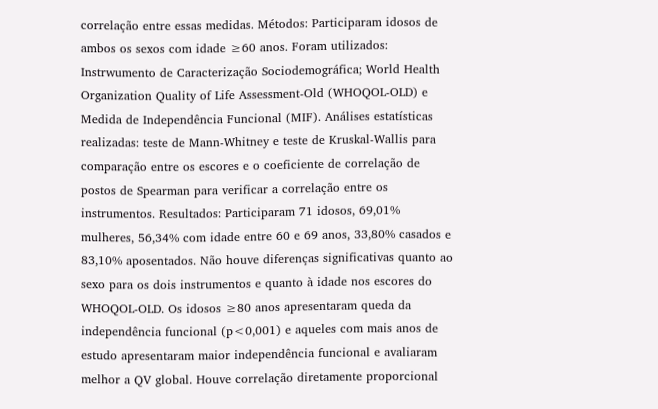correlação entre essas medidas. Métodos: Participaram idosos de ambos os sexos com idade ≥60 anos. Foram utilizados: Instrwumento de Caracterização Sociodemográfica; World Health Organization Quality of Life Assessment-Old (WHOQOL-OLD) e Medida de Independência Funcional (MIF). Análises estatísticas realizadas: teste de Mann-Whitney e teste de Kruskal-Wallis para comparação entre os escores e o coeficiente de correlação de postos de Spearman para verificar a correlação entre os instrumentos. Resultados: Participaram 71 idosos, 69,01% mulheres, 56,34% com idade entre 60 e 69 anos, 33,80% casados e 83,10% aposentados. Não houve diferenças significativas quanto ao sexo para os dois instrumentos e quanto à idade nos escores do WHOQOL-OLD. Os idosos ≥80 anos apresentaram queda da independência funcional (p<0,001) e aqueles com mais anos de estudo apresentaram maior independência funcional e avaliaram melhor a QV global. Houve correlação diretamente proporcional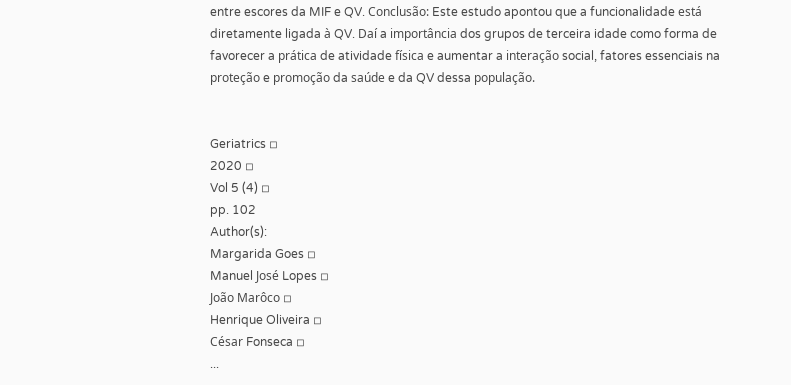entre escores da MIF e QV. Conclusão: Este estudo apontou que a funcionalidade está diretamente ligada à QV. Daí a importância dos grupos de terceira idade como forma de favorecer a prática de atividade física e aumentar a interação social, fatores essenciais na proteção e promoção da saúde e da QV dessa população.


Geriatrics ◽
2020 ◽
Vol 5 (4) ◽
pp. 102
Author(s):
Margarida Goes ◽
Manuel José Lopes ◽
João Marôco ◽
Henrique Oliveira ◽
César Fonseca ◽
...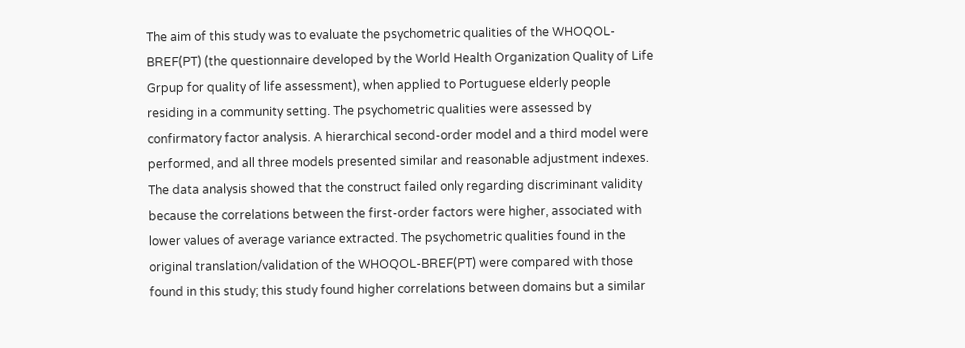The aim of this study was to evaluate the psychometric qualities of the WHOQOL-BREF(PT) (the questionnaire developed by the World Health Organization Quality of Life Grpup for quality of life assessment), when applied to Portuguese elderly people residing in a community setting. The psychometric qualities were assessed by confirmatory factor analysis. A hierarchical second-order model and a third model were performed, and all three models presented similar and reasonable adjustment indexes. The data analysis showed that the construct failed only regarding discriminant validity because the correlations between the first-order factors were higher, associated with lower values of average variance extracted. The psychometric qualities found in the original translation/validation of the WHOQOL-BREF(PT) were compared with those found in this study; this study found higher correlations between domains but a similar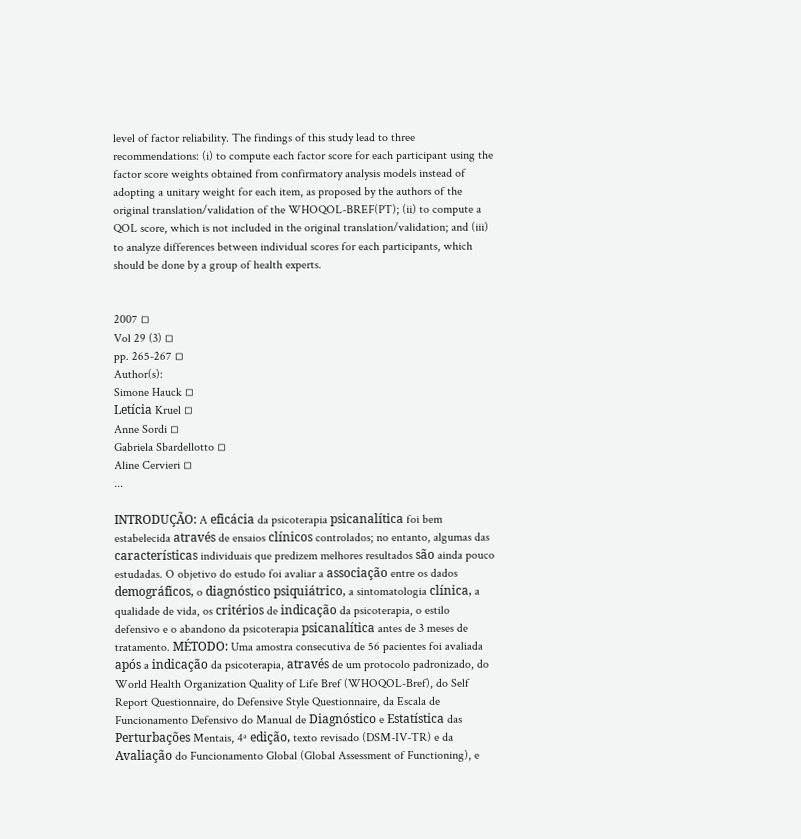level of factor reliability. The findings of this study lead to three recommendations: (i) to compute each factor score for each participant using the factor score weights obtained from confirmatory analysis models instead of adopting a unitary weight for each item, as proposed by the authors of the original translation/validation of the WHOQOL-BREF(PT); (ii) to compute a QOL score, which is not included in the original translation/validation; and (iii) to analyze differences between individual scores for each participants, which should be done by a group of health experts.


2007 ◽
Vol 29 (3) ◽
pp. 265-267 ◽
Author(s):
Simone Hauck ◽
Letícia Kruel ◽
Anne Sordi ◽
Gabriela Sbardellotto ◽
Aline Cervieri ◽
...

INTRODUÇÃO: A eficácia da psicoterapia psicanalítica foi bem estabelecida através de ensaios clínicos controlados; no entanto, algumas das características individuais que predizem melhores resultados são ainda pouco estudadas. O objetivo do estudo foi avaliar a associação entre os dados demográficos, o diagnóstico psiquiátrico, a sintomatologia clínica, a qualidade de vida, os critérios de indicação da psicoterapia, o estilo defensivo e o abandono da psicoterapia psicanalítica antes de 3 meses de tratamento. MÉTODO: Uma amostra consecutiva de 56 pacientes foi avaliada após a indicação da psicoterapia, através de um protocolo padronizado, do World Health Organization Quality of Life Bref (WHOQOL-Bref), do Self Report Questionnaire, do Defensive Style Questionnaire, da Escala de Funcionamento Defensivo do Manual de Diagnóstico e Estatística das Perturbações Mentais, 4ª edição, texto revisado (DSM-IV-TR) e da Avaliação do Funcionamento Global (Global Assessment of Functioning), e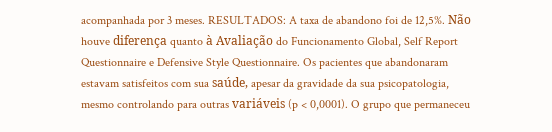acompanhada por 3 meses. RESULTADOS: A taxa de abandono foi de 12,5%. Não houve diferença quanto à Avaliação do Funcionamento Global, Self Report Questionnaire e Defensive Style Questionnaire. Os pacientes que abandonaram estavam satisfeitos com sua saúde, apesar da gravidade da sua psicopatologia, mesmo controlando para outras variáveis (p < 0,0001). O grupo que permaneceu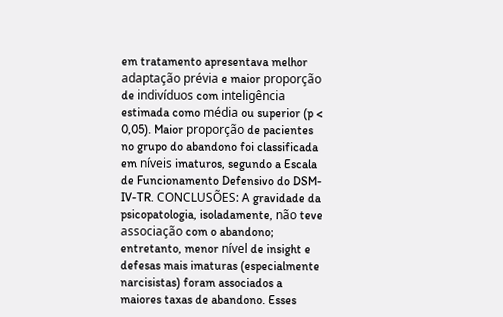em tratamento apresentava melhor adaptação prévia e maior proporção de indivíduos com inteligência estimada como média ou superior (p < 0,05). Maior proporção de pacientes no grupo do abandono foi classificada em níveis imaturos, segundo a Escala de Funcionamento Defensivo do DSM-IV-TR. CONCLUSÕES: A gravidade da psicopatologia, isoladamente, não teve associação com o abandono; entretanto, menor nível de insight e defesas mais imaturas (especialmente narcisistas) foram associados a maiores taxas de abandono. Esses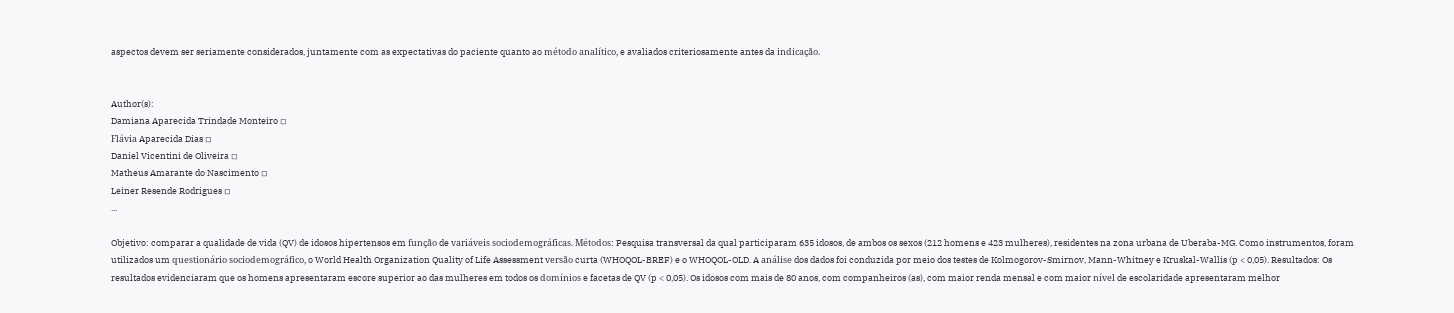aspectos devem ser seriamente considerados, juntamente com as expectativas do paciente quanto ao método analítico, e avaliados criteriosamente antes da indicação.


Author(s):
Damiana Aparecida Trindade Monteiro ◽
Flávia Aparecida Dias ◽
Daniel Vicentini de Oliveira ◽
Matheus Amarante do Nascimento ◽
Leiner Resende Rodrigues ◽
...

Objetivo: comparar a qualidade de vida (QV) de idosos hipertensos em função de variáveis sociodemográficas. Métodos: Pesquisa transversal da qual participaram 635 idosos, de ambos os sexos (212 homens e 423 mulheres), residentes na zona urbana de Uberaba-MG. Como instrumentos, foram utilizados um questionário sociodemográfico, o World Health Organization Quality of Life Assessment versão curta (WHOQOL-BREF) e o WHOQOL-OLD. A análise dos dados foi conduzida por meio dos testes de Kolmogorov-Smirnov, Mann-Whitney e Kruskal-Wallis (p < 0,05). Resultados: Os resultados evidenciaram que os homens apresentaram escore superior ao das mulheres em todos os domínios e facetas de QV (p < 0,05). Os idosos com mais de 80 anos, com companheiros (as), com maior renda mensal e com maior nível de escolaridade apresentaram melhor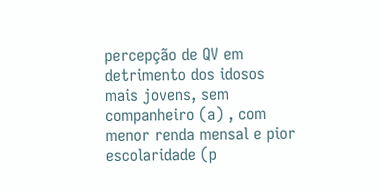percepção de QV em detrimento dos idosos mais jovens, sem companheiro (a) , com menor renda mensal e pior escolaridade (p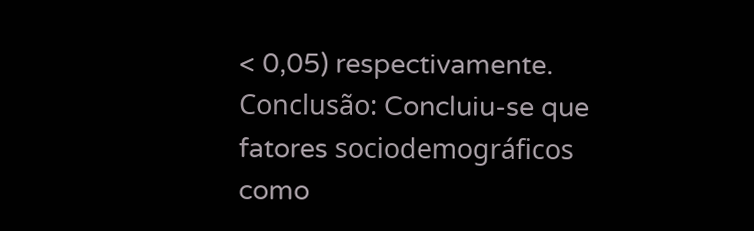< 0,05) respectivamente. Conclusão: Concluiu-se que fatores sociodemográficos como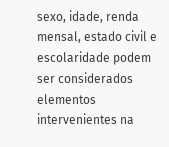sexo, idade, renda mensal, estado civil e escolaridade podem ser considerados elementos intervenientes na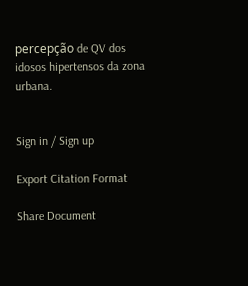percepção de QV dos idosos hipertensos da zona urbana.


Sign in / Sign up

Export Citation Format

Share Document